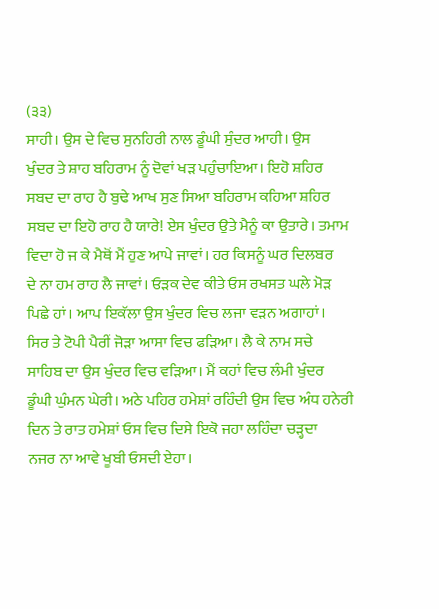(੩੩)
ਸਾਹੀ। ਉਸ ਦੇ ਵਿਚ ਸੁਨਹਿਰੀ ਨਾਲ ਡੂੰਘੀ ਸੁੰਦਰ ਆਹੀ। ਉਸ
ਖੁੰਦਰ ਤੇ ਸ਼ਾਹ ਬਹਿਰਾਮ ਨੂੰ ਦੋਵਾਂ ਖੜ ਪਹੁੰਚਾਇਆ। ਇਹੋ ਸ਼ਹਿਰ
ਸਬਦ ਦਾ ਰਾਹ ਹੈ ਬੁਢੇ ਆਖ ਸੁਣ ਸਿਆ ਬਹਿਰਾਮ ਕਹਿਆ ਸ਼ਹਿਰ
ਸਬਦ ਦਾ ਇਹੋ ਰਾਹ ਹੈ ਯਾਰੇ! ਏਸ ਖੁੰਦਰ ਉਤੇ ਮੈਨੂੰ ਕਾ ਉਤਾਰੇ। ਤਮਾਮ
ਵਿਦਾ ਹੋ ਜ ਕੇ ਮੈਥੋਂ ਮੈਂ ਹੁਣ ਆਪੇ ਜਾਵਾਂ। ਹਰ ਕਿਸਨੂੰ ਘਰ ਦਿਲਬਰ
ਦੇ ਨਾ ਹਮ ਰਾਹ ਲੈ ਜਾਵਾਂ। ਓੜਕ ਦੇਵ ਕੀਤੇ ਓਸ ਰਖਸਤ ਘਲੇ ਮੋੜ
ਪਿਛੇ ਹਾਂ। ਆਪ ਇਕੱਲਾ ਉਸ ਖੁੰਦਰ ਵਿਚ ਲਜਾ ਵੜਨ ਅਗਾਹਾਂ।
ਸਿਰ ਤੇ ਟੋਪੀ ਪੈਰੀਂ ਜੋੜਾ ਆਸਾ ਵਿਚ ਫੜਿਆ। ਲੈ ਕੇ ਨਾਮ ਸਚੇ
ਸਾਹਿਬ ਦਾ ਉਸ ਖੁੰਦਰ ਵਿਚ ਵੜਿਆ। ਮੈਂ ਕਹਾਂ ਵਿਚ ਲੰਮੀ ਖੁੰਦਰ
ਡੂੰਘੀ ਘੁੰਮਨ ਘੇਰੀ। ਅਠੇ ਪਹਿਰ ਹਮੇਸ਼ਾਂ ਰਹਿੰਦੀ ਉਸ ਵਿਚ ਅੰਧ ਹਨੇਰੀ
ਦਿਨ ਤੇ ਰਾਤ ਹਮੇਸ਼ਾਂ ਓਸ ਵਿਚ ਦਿਸੇ ਇਕੋ ਜਹਾ ਲਹਿੰਦਾ ਚੜ੍ਹਦਾ
ਨਜਰ ਨਾ ਆਵੇ ਖੂਬੀ ਓਸਦੀ ਏਹਾ।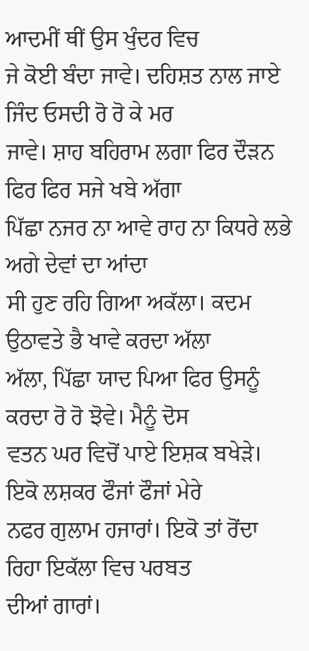ਆਦਮੀਂ ਥੀਂ ਉਸ ਖੁੰਦਰ ਵਿਚ
ਜੇ ਕੋਈ ਬੰਦਾ ਜਾਵੇ। ਦਹਿਸ਼ਤ ਨਾਲ ਜਾਏ ਜਿੰਦ ਓਸਦੀ ਰੋ ਰੋ ਕੇ ਮਰ
ਜਾਵੇ। ਸ਼ਾਹ ਬਹਿਰਾਮ ਲਗਾ ਫਿਰ ਦੌੜਨ ਫਿਰ ਫਿਰ ਸਜੇ ਖਬੇ ਅੱਗਾ
ਪਿੱਛਾ ਨਜਰ ਨਾ ਆਵੇ ਰਾਹ ਨਾ ਕਿਧਰੇ ਲਭੇ ਅਗੇ ਦੇਵਾਂ ਦਾ ਆਂਦਾ
ਸੀ ਹੁਣ ਰਹਿ ਗਿਆ ਅਕੱਲਾ। ਕਦਮ ਉਠਾਵਤੇ ਭੈ ਖਾਵੇ ਕਰਦਾ ਅੱਲਾ
ਅੱਲਾ, ਪਿੱਛਾ ਯਾਦ ਪਿਆ ਫਿਰ ਉਸਨੂੰ ਕਰਦਾ ਰੋ ਰੋ ਝੋਵੇ। ਮੈਨੂੰ ਦੋਸ
ਵਤਨ ਘਰ ਵਿਚੋਂ ਪਾਏ ਇਸ਼ਕ ਬਖੇੜੇ। ਇਕੋ ਲਸ਼ਕਰ ਫੌਜਾਂ ਫੌਜਾਂ ਮੇਰੇ
ਨਫਰ ਗੁਲਾਮ ਹਜਾਰਾਂ। ਇਕੋ ਤਾਂ ਰੋਂਦਾ ਰਿਹਾ ਇਕੱਲਾ ਵਿਚ ਪਰਬਤ
ਦੀਆਂ ਗਾਰਾਂ।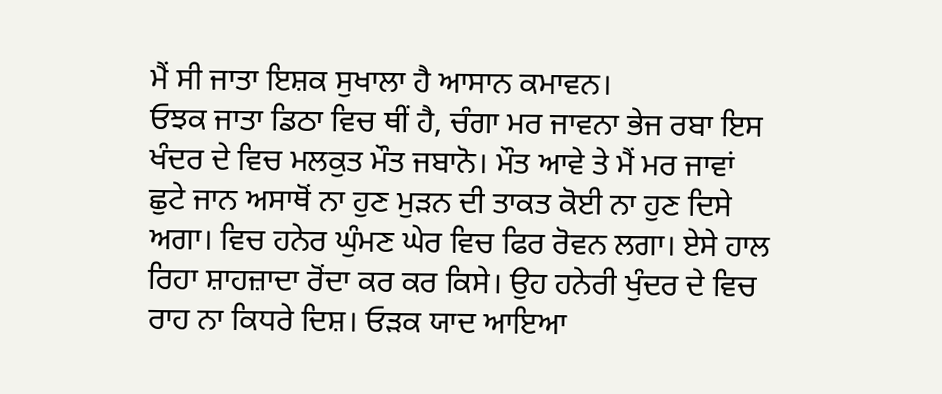ਮੈਂ ਸੀ ਜਾਤਾ ਇਸ਼ਕ ਸੁਖਾਲਾ ਹੈ ਆਸਾਨ ਕਮਾਵਨ।
ਓਝਕ ਜਾਤਾ ਡਿਠਾ ਵਿਚ ਥੀਂ ਹੈ, ਚੰਗਾ ਮਰ ਜਾਵਨਾ ਭੇਜ ਰਬਾ ਇਸ
ਖੰਦਰ ਦੇ ਵਿਚ ਮਲਕੁਤ ਮੌਤ ਜਬਾਨੋ। ਮੌਤ ਆਵੇ ਤੇ ਮੈਂ ਮਰ ਜਾਵਾਂ
ਛੁਟੇ ਜਾਨ ਅਸਾਥੋਂ ਨਾ ਹੁਣ ਮੁੜਨ ਦੀ ਤਾਕਤ ਕੋਈ ਨਾ ਹੁਣ ਦਿਸੇ
ਅਗਾ। ਵਿਚ ਹਨੇਰ ਘੁੰਮਣ ਘੇਰ ਵਿਚ ਫਿਰ ਰੋਵਨ ਲਗਾ। ਏਸੇ ਹਾਲ
ਰਿਹਾ ਸ਼ਾਹਜ਼ਾਦਾ ਰੋਂਦਾ ਕਰ ਕਰ ਕਿਸੇ। ਉਹ ਹਨੇਰੀ ਖੁੰਦਰ ਦੇ ਵਿਚ
ਰਾਹ ਨਾ ਕਿਧਰੇ ਦਿਸ਼। ਓੜਕ ਯਾਦ ਆਇਆ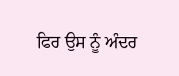ਫਿਰ ਉਸ ਨੂੰ ਅੰਦਰ